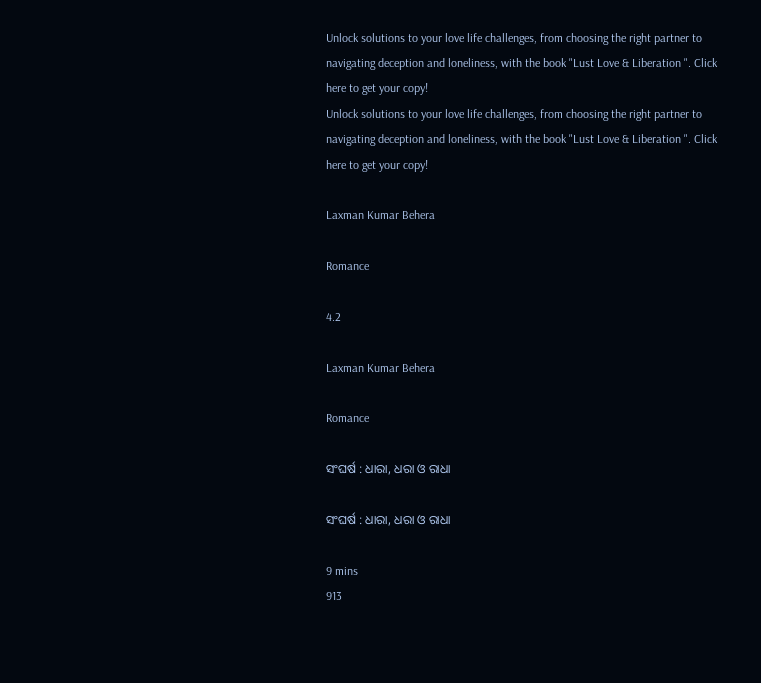Unlock solutions to your love life challenges, from choosing the right partner to navigating deception and loneliness, with the book "Lust Love & Liberation ". Click here to get your copy!
Unlock solutions to your love life challenges, from choosing the right partner to navigating deception and loneliness, with the book "Lust Love & Liberation ". Click here to get your copy!

Laxman Kumar Behera

Romance

4.2

Laxman Kumar Behera

Romance

ସଂଘର୍ଷ : ଧାରା, ଧରା ଓ ରାଧା

ସଂଘର୍ଷ : ଧାରା, ଧରା ଓ ରାଧା

9 mins
913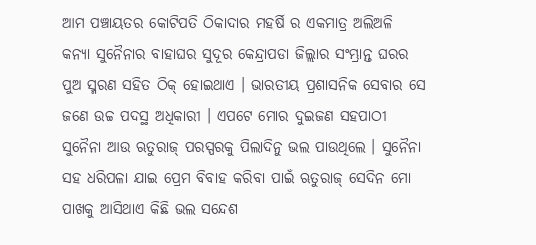ଆମ ପଞ୍ଚାୟତର କୋଟିପତି ଠିକାଦାର ମହର୍ଷି ର ଏକମାତ୍ର ଅଲିଅଳି କନ୍ଯା ସୁନୈନାର ବାହାଘର ସୁଦୂର କେନ୍ଦ୍ରାପଡା ଜିଲ୍ଲାର ସଂମ୍ଭ୍ରାନ୍ତ ଘରର ପୁଅ ସ୍ମରଣ ସହିତ ଠିକ୍ ହୋଇଥାଏ । ଭାରତୀୟ ପ୍ରଶାସନିକ ସେବାର ସେ ଜଣେ ଉଚ୍ଚ ପଦସ୍ଥ ଅଧିକାରୀ । ଏପଟେ ମୋର ଦୁଇଜଣ ସହପାଠୀ ସୁନୈନା ଆଉ ଋତୁରାଜ୍ ପରସ୍ପରକୁ ପିଲାଦିନୁ ଭଲ ପାଉଥିଲେ । ସୁନୈନା ସହ ଧରିପଳା ଯାଇ ପ୍ରେମ ବିବାହ କରିବା ପାଇଁ ଋତୁରାଜ୍ ସେଦିନ ମୋ ପାଖକୁ ଆସିଥାଏ କିଛି ଭଲ ସନ୍ଦେଶ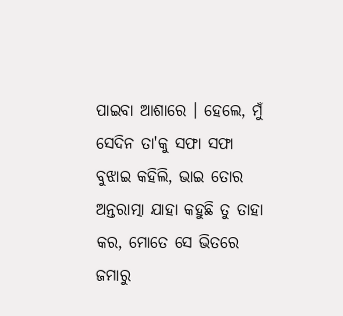ପାଇବା ଆଶାରେ । ହେଲେ, ମୁଁ ସେଦିନ ତା'କୁ ସଫା ସଫା ବୁଝାଇ କହିଲି, ଭାଇ ତୋର ଅନ୍ତରାତ୍ମା ଯାହା କହୁଛି ତୁ ତାହା କର, ମୋତେ ସେ ଭିତରେ ଜମାରୁ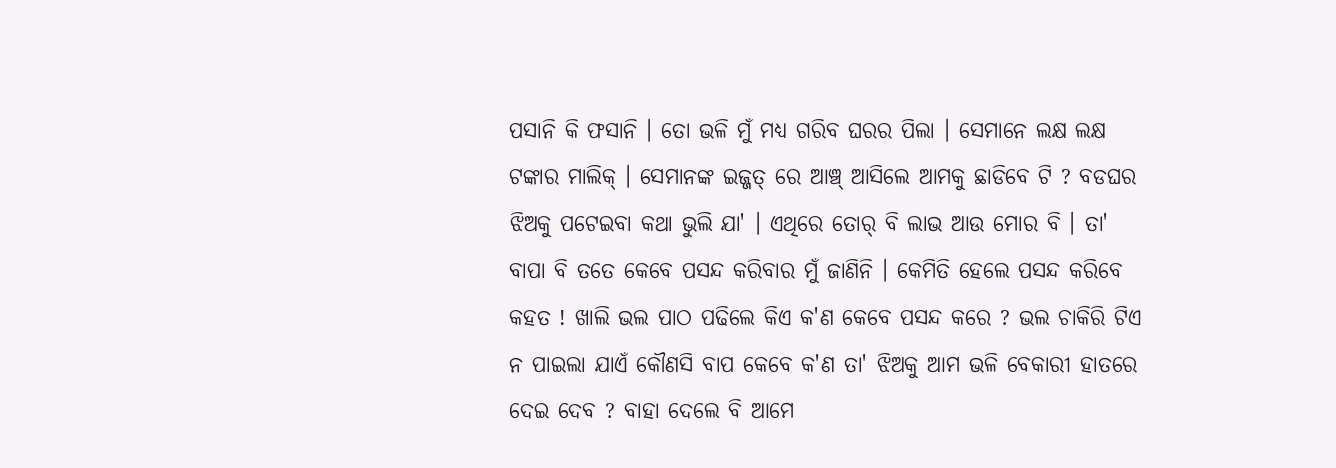ପସାନି କି ଫସାନି । ତୋ ଭଳି ମୁଁ ମଧ୍ୟ ଗରିବ ଘରର ପିଲା । ସେମାନେ ଲକ୍ଷ ଲକ୍ଷ ଟଙ୍କାର ମାଲିକ୍ । ସେମାନଙ୍କ ଇଜ୍ଜତ୍ ରେ ଆଞ୍ଚ୍ ଆସିଲେ ଆମକୁ ଛାଡିବେ ଟି ? ବଡଘର ଝିଅକୁ ପଟେଇବା କଥା ଭୁଲି ଯା' । ଏଥିରେ ତୋର୍ ବି ଲାଭ ଆଉ ମୋର ବି । ତା' ବାପା ବି ତତେ କେବେ ପସନ୍ଦ କରିବାର ମୁଁ ଜାଣିନି । କେମିତି ହେଲେ ପସନ୍ଦ କରିବେ କହତ ! ଖାଲି ଭଲ ପାଠ ପଢିଲେ କିଏ କ'ଣ କେବେ ପସନ୍ଦ କରେ ? ଭଲ ଚାକିରି ଟିଏ ନ ପାଇଲା ଯାଏଁ କୌଣସି ବାପ କେବେ କ'ଣ ତା' ଝିଅକୁ ଆମ ଭଳି ବେକାରୀ ହାତରେ ଦେଇ ଦେବ ? ବାହା ଦେଲେ ବି ଆମେ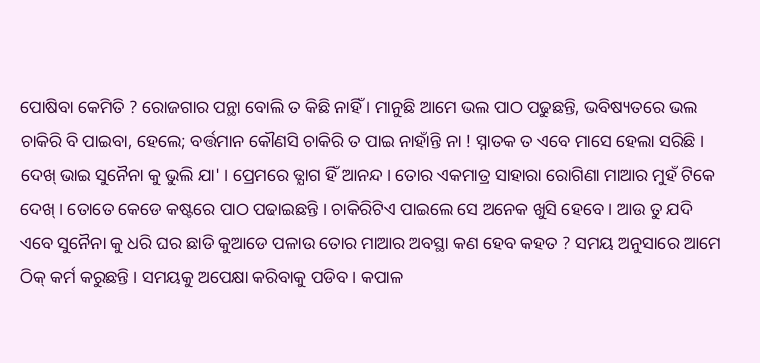ପୋଷିବା କେମିତି ? ରୋଜଗାର ପନ୍ଥା ବୋଲି ତ କିଛି ନାହିଁ । ମାନୁଛି ଆମେ ଭଲ ପାଠ ପଢୁଛନ୍ତି, ଭବିଷ୍ୟତରେ ଭଲ ଚାକିରି ବି ପାଇବା, ହେଲେ; ବର୍ତ୍ତମାନ କୌଣସି ଚାକିରି ତ ପାଇ ନାହାଁନ୍ତି ନା ! ସ୍ନାତକ ତ ଏବେ ମାସେ ହେଲା ସରିଛି । ଦେଖ୍ ଭାଇ ସୁନୈନା କୁ ଭୁଲି ଯା' । ପ୍ରେମରେ ତ୍ଯାଗ ହିଁ ଆନନ୍ଦ । ତୋର ଏକମାତ୍ର ସାହାରା ରୋଗିଣା ମାଆର ମୁହଁ ଟିକେ ଦେଖ୍ । ତୋତେ କେଡେ କଷ୍ଟରେ ପାଠ ପଢାଇଛନ୍ତି । ଚାକିରିଟିଏ ପାଇଲେ ସେ ଅନେକ ଖୁସି ହେବେ । ଆଉ ତୁ ଯଦି ଏବେ ସୁନୈନା କୁ ଧରି ଘର ଛାଡି କୁଆଡେ ପଳାଉ ତୋର ମାଆର ଅବସ୍ଥା କଣ ହେବ କହତ ? ସମୟ ଅନୁସାରେ ଆମେ ଠିକ୍ କର୍ମ କରୁଛନ୍ତି । ସମୟକୁ ଅପେକ୍ଷା କରିବାକୁ ପଡିବ । କପାଳ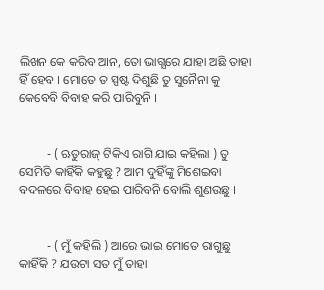ଲିଖନ କେ କରିବ ଆନ, ତୋ ଭାଗ୍ଯରେ ଯାହା ଅଛି ତାହା ହିଁ ହେବ । ମୋତେ ତ ସ୍ପଷ୍ଟ ଦିଶୁଛି ତୁ ସୁନୈନା କୁ କେବେବି ବିବାହ କରି ପାରିବୁନି ।


         - ( ଋତୁରାଜ୍ ଟିକିଏ ରାଗି ଯାଇ କହିଲା ) ତୁ ସେମିତି କାହିଁକି କହୁଛୁ ? ଆମ ଦୁହିଁଙ୍କୁ ମିଶେଇବା ବଦଳରେ ବିବାହ ହେଇ ପାରିବନି ବୋଲି ଶୁଣଉଛୁ ।


         - ( ମୁଁ କହିଲି ) ଆରେ ଭାଇ ମୋତେ ରାଗୁଛୁ କାହିଁକି ? ଯଉଟା ସତ ମୁଁ ତାହା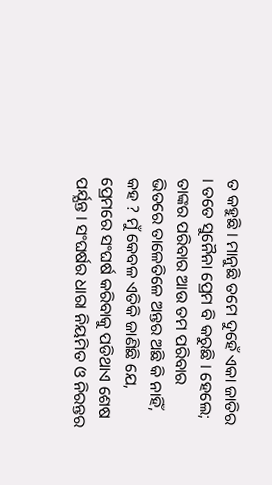ତ କହୁଛି । ମାନୁଛି ତମେ ଦୁହେଁ ଏକା ଜାତିର । ତତେ ସୁନୈନା ପ୍ରେମ ବି କରୁଛି । ହେଲେ; ତାଙ୍କର ପରିବାର ଆଉ ତମ ପରିବାର ଭିତରେ ତାଳେତିଳେ ଅନ୍ତର ଅଛି କି ନାହିଁ, କହ ? ମୁଁ କେବଳ ଏତିକି ଜାଣିଛି ଯେ, ପ୍ରେମରେ ସଂଘର୍ଷ କରିବାକୁ ପଡିଥାଏ ଶେଷ ପର୍ଯ୍ଯନ୍ତ । ସଂଘର୍ଷର ଧାରା ନିୟମିତ ଓ ନିରନ୍ତର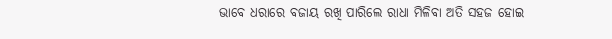ଭାବେ ଧରାରେ ବଜାୟ ରଖି ପାରିଲେ ରାଧା ମିଳିବା ଅତି ସହଜ ହୋଇ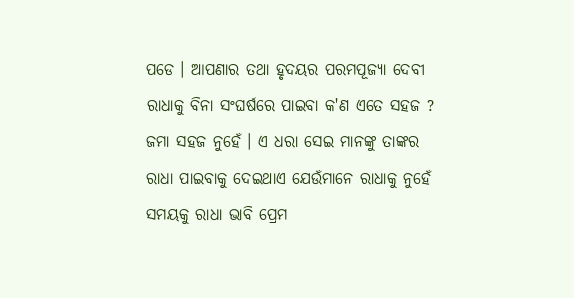ପଡେ । ଆପଣାର ତଥା ହୃଦୟର ପରମପୂଜ୍ଯା ଦେବୀ ରାଧାକୁ ବିନା ସଂଘର୍ଷରେ ପାଇବା କ'ଣ ଏତେ ସହଜ ? ଜମା ସହଜ ନୁହେଁ । ଏ ଧରା ସେଇ ମାନଙ୍କୁ ତାଙ୍କର ରାଧା ପାଇବାକୁ ଦେଇଥାଏ ଯେଉଁମାନେ ରାଧାକୁ ନୁହେଁ ସମୟକୁ ରାଧା ଭାବି ପ୍ରେମ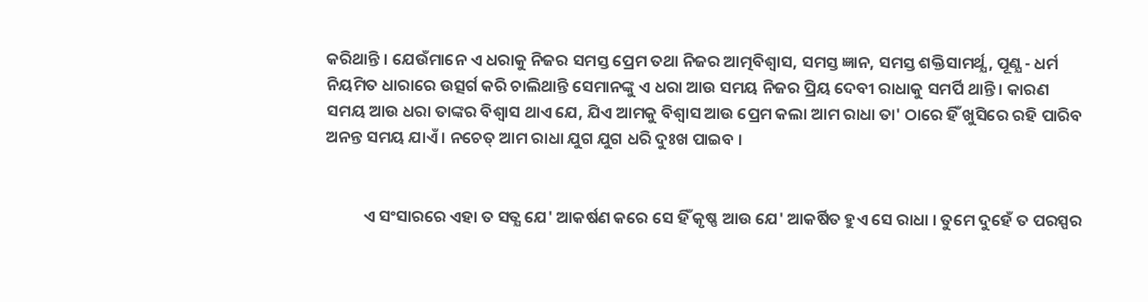କରିଥାନ୍ତି । ଯେଉଁମାନେ ଏ ଧରାକୁ ନିଜର ସମସ୍ତ ପ୍ରେମ ତଥା ନିଜର ଆତ୍ମବିଶ୍ବାସ, ସମସ୍ତ ଜ୍ଞାନ, ସମସ୍ତ ଶକ୍ତିସାମର୍ଥ୍ଯ, ପୂଣ୍ଯ - ଧର୍ମ ନିୟମିତ ଧାରାରେ ଉତ୍ସର୍ଗ କରି ଚାଲିଥାନ୍ତି ସେମାନଙ୍କୁ ଏ ଧରା ଆଉ ସମୟ ନିଜର ପ୍ରିୟ ଦେବୀ ରାଧାକୁ ସମର୍ପି ଥାନ୍ତି । କାରଣ ସମୟ ଆଉ ଧରା ତାଙ୍କର ବିଶ୍ବାସ ଥାଏ ଯେ, ଯିଏ ଆମକୁ ବିଶ୍ବାସ ଆଉ ପ୍ରେମ କଲା ଆମ ରାଧା ତା' ଠାରେ ହିଁ ଖୁସିରେ ରହି ପାରିବ ଅନନ୍ତ ସମୟ ଯାଏଁ । ନଚେତ୍ ଆମ ରାଧା ଯୁଗ ଯୁଗ ଧରି ଦୁଃଖ ପାଇବ ।


          ଏ ସଂସାରରେ ଏହା ତ ସତ୍ଯ ଯେ' ଆକର୍ଷଣ କରେ ସେ ହିଁ କୃଷ୍ଣ ଆଉ ଯେ' ଆକର୍ଷିତ ହୁଏ ସେ ରାଧା । ତୁମେ ଦୁହେଁ ତ ପରସ୍ପର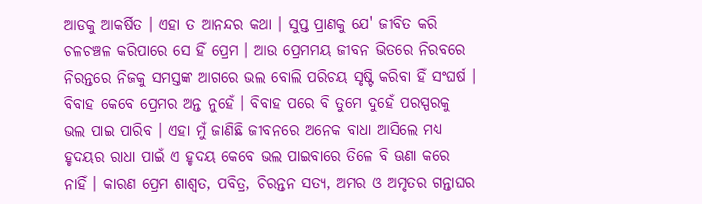ଆଡକୁ ଆକର୍ଷିତ । ଏହା ତ ଆନନ୍ଦର କଥା । ସୁପ୍ତ ପ୍ରାଣକୁ ଯେ' ଜୀବିତ କରି ଚଳଚଞ୍ଚଳ କରିପାରେ ସେ ହିଁ ପ୍ରେମ । ଆଉ ପ୍ରେମମୟ ଜୀବନ ଭିତରେ ନିରବରେ ନିରନ୍ତରେ ନିଜକୁ ସମସ୍ତଙ୍କ ଆଗରେ ଭଲ ବୋଲି ପରିଚୟ ସୃଷ୍ଟି କରିବା ହିଁ ସଂଘର୍ଷ । ବିବାହ କେବେ ପ୍ରେମର ଅନ୍ତ ନୁହେଁ । ବିବାହ ପରେ ବି ତୁମେ ଦୁହେଁ ପରସ୍ପରକୁ ଭଲ ପାଇ ପାରିବ । ଏହା ମୁଁ ଜାଣିଛି ଜୀବନରେ ଅନେକ ବାଧା ଆସିଲେ ମଧ୍ଯ ହୃଦୟର ରାଧା ପାଇଁ ଏ ହୃଦୟ କେବେ ଭଲ ପାଇବାରେ ତିଳେ ବି ଊଣା କରେ ନାହିଁ । କାରଣ ପ୍ରେମ ଶାଶ୍ବତ, ପବିତ୍ର, ଚିରନ୍ତନ ସତ୍ଯ, ଅମର ଓ ଅମୃତର ଗନ୍ତାଘର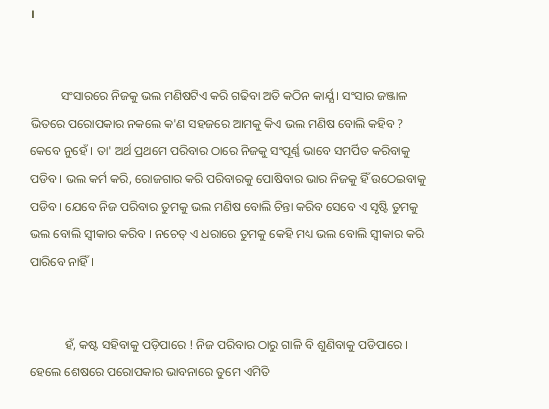।


          ସଂସାରରେ ନିଜକୁ ଭଲ ମଣିଷଟିଏ କରି ଗଢିବା ଅତି କଠିନ କାର୍ଯ୍ଯ । ସଂସାର ଜଞ୍ଜାଳ ଭିତରେ ପରୋପକାର ନକଲେ କ'ଣ ସହଜରେ ଆମକୁ କିଏ ଭଲ ମଣିଷ ବୋଲି କହିବ ? କେବେ ନୁହେଁ । ତା' ଅର୍ଥ ପ୍ରଥମେ ପରିବାର ଠାରେ ନିଜକୁ ସଂପୂର୍ଣ୍ଣ ଭାବେ ସମର୍ପିତ କରିବାକୁ ପଡିବ । ଭଲ କର୍ମ କରି, ରୋଜଗାର କରି ପରିବାରକୁ ପୋଷିବାର ଭାର ନିଜକୁ ହିଁ ଉଠେଇବାକୁ ପଡିବ । ଯେବେ ନିଜ ପରିବାର ତୁମକୁ ଭଲ ମଣିଷ ବୋଲି ଚିନ୍ତା କରିବ ସେବେ ଏ ସୃଷ୍ଟି ତୁମକୁ ଭଲ ବୋଲି ସ୍ବୀକାର କରିବ । ନଚେତ୍ ଏ ଧରାରେ ତୁମକୁ କେହି ମଧ୍ୟ ଭଲ ବୋଲି ସ୍ବୀକାର କରି ପାରିବେ ନାହିଁ ।


           ହଁ, କଷ୍ଟ ସହିବାକୁ ପଡ଼ିପାରେ ! ନିଜ ପରିବାର ଠାରୁ ଗାଳି ବି ଶୁଣିବାକୁ ପଡିପାରେ । ହେଲେ ଶେଷରେ ପରୋପକାର ଭାବନାରେ ତୁମେ ଏମିତି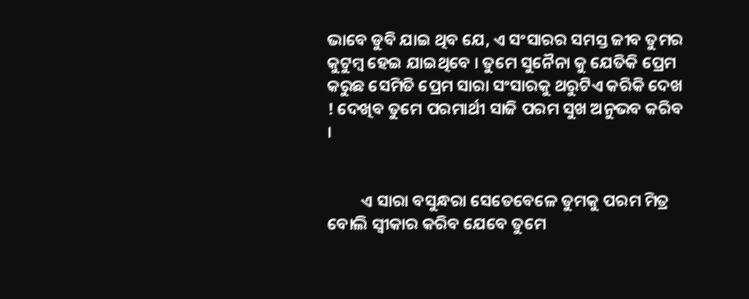ଭାବେ ଡୁବି ଯାଇ ଥିବ ଯେ, ଏ ସଂସାରର ସମସ୍ତ ଜୀବ ତୁମର କୁଟୁମ୍ବ ହେଇ ଯାଇଥିବେ । ତୁମେ ସୁନୈନା କୁ ଯେତିକି ପ୍ରେମ କରୁଛ ସେମିତି ପ୍ରେମ ସାରା ସଂସାରକୁ ଥରୁଟିଏ କରିକି ଦେଖ ! ଦେଖିବ ତୁମେ ପରମାର୍ଥୀ ସାଜି ପରମ ସୁଖ ଅନୁଭବ କରିବ ।


         ଏ ସାରା ବସୁନ୍ଧରା ସେତେବେଳେ ତୁମକୁ ପରମ ମିତ୍ର ବୋଲି ସ୍ବୀକାର କରିବ ଯେବେ ତୁମେ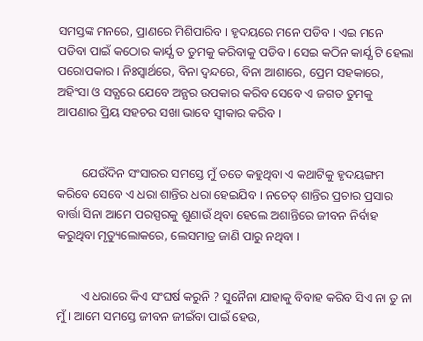ସମସ୍ତଙ୍କ ମନରେ, ପ୍ରାଣରେ ମିଶିପାରିବ । ହୃଦୟରେ ମନେ ପଡିବ । ଏଇ ମନେ ପଡିବା ପାଇଁ କଠୋର କାର୍ଯ୍ଯ ତ ତୁମକୁ କରିବାକୁ ପଡିବ । ସେଇ କଠିନ କାର୍ଯ୍ଯ ଟି ହେଲା ପରୋପକାର । ନିଃସ୍ବାର୍ଥରେ, ବିନା ଦ୍ବନ୍ଦରେ, ବିନା ଆଶାରେ, ପ୍ରେମ ସହକାରେ, ଅହିଂସା ଓ ସତ୍ଯରେ ଯେବେ ଅନ୍ଯର ଉପକାର କରିବ ସେବେ ଏ ଜଗତ ତୁମକୁ ଆପଣାର ପ୍ରିୟ ସହଚର ସଖା ଭାବେ ସ୍ବୀକାର କରିବ ।


        ଯେଉଁଦିନ ସଂସାରର ସମସ୍ତେ ମୁଁ ତତେ କହୁଥିବା ଏ କଥାଟିକୁ ହୃଦୟଙ୍ଗମ କରିବେ ସେବେ ଏ ଧରା ଶାନ୍ତିର ଧରା ହେଇଯିବ । ନଚେତ୍ ଶାନ୍ତିର ପ୍ରଚାର ପ୍ରସାର ବାର୍ତ୍ତା ସିନା ଆମେ ପରସ୍ପରକୁ ଶୁଣାଉଁ ଥିବା ହେଲେ ଅଶାନ୍ତିରେ ଜୀବନ ନିର୍ବାହ କରୁଥିବା ମୃତ୍ୟୁଲୋକରେ, ଲେସମାତ୍ର ଜାଣି ପାରୁ ନଥିବା ।


        ଏ ଧରାରେ କିଏ ସଂଘର୍ଷ କରୁନି ? ସୁନୈନା ଯାହାକୁ ବିବାହ କରିବ ସିଏ ନା ତୁ ନା ମୁଁ । ଆମେ ସମସ୍ତେ ଜୀବନ ଜୀଇଁବା ପାଇଁ ହେଉ,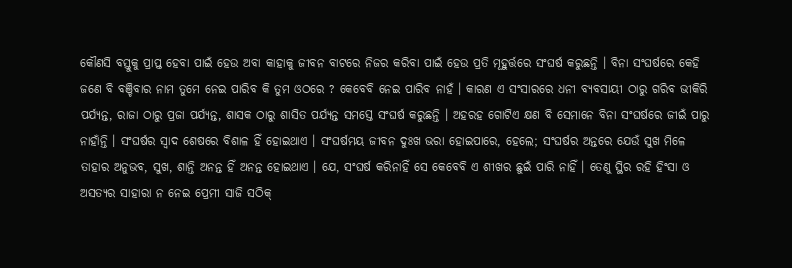କୌଣସି ବସ୍ତୁକୁ ପ୍ରାପ୍ତ ହେବା ପାଇଁ ହେଉ ଅବା କାହାକୁ ଜୀବନ ବାଟରେ ନିଜର କରିବା ପାଇଁ ହେଉ ପ୍ରତି ମୂହୁର୍ତ୍ତରେ ସଂଘର୍ଷ କରୁଛନ୍ତି । ବିନା ସଂଘର୍ଷରେ କେହି ଜଣେ ବି ବଞ୍ଚିବାର ନାମ ତୁମେ ନେଇ ପାରିବ କି ତୁମ ଓଠରେ ? କେବେବି ନେଇ ପାରିବ ନାହଁ । କାରଣ ଏ ସଂସାରରେ ଧନୀ ବ୍ଯବସାୟୀ ଠାରୁ ଗରିବ ଭୀକିରି ପର୍ଯ୍ଯନ୍ତ, ରାଜା ଠାରୁ ପ୍ରଜା ପର୍ଯ୍ଯନ୍ତ, ଶାସକ ଠାରୁ ଶାସିତ ପର୍ଯ୍ଯନ୍ତ ସମସ୍ତେ ସଂଘର୍ଷ କରୁଛନ୍ତି । ଅହରହ ଗୋଟିଏ କ୍ଷଣ ବି ସେମାନେ ବିନା ସଂଘର୍ଷରେ ଜୀଇଁ ପାରୁ ନାହାଁନ୍ତି । ସଂଘର୍ଷର ସ୍ବାଦ ଶେଷରେ ବିଶାଳ ହିଁ ହୋଇଥାଏ । ସଂଘର୍ଷମୟ ଜୀବନ ଦୁଃଖ ଭରା ହୋଇପାରେ, ହେଲେ; ସଂଘର୍ଷର ଅନ୍ତରେ ଯେଉଁ ସୁଖ ମିଳେ ତାହାର ଅନୁଭବ, ସୁଖ, ଶାନ୍ତି ଅନନ୍ତ ହିଁ ଅନନ୍ତ ହୋଇଥାଏ । ଯେ, ସଂଘର୍ଷ କରିନାହିଁ ସେ କେବେବି ଏ ଶୀଖର ଛୁଇଁ ପାରି ନାହିଁ । ତେଣୁ ସ୍ଥିର ରହି ହିଂସା ଓ ଅସତ୍ଯର ସାହାରା ନ ନେଇ ପ୍ରେମୀ ସାଜି ସଠିକ୍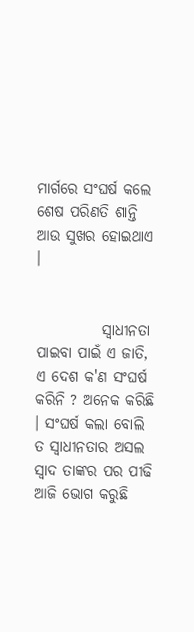ମାର୍ଗରେ ସଂଘର୍ଷ କଲେ ଶେଷ ପରିଣତି ଶାନ୍ତି ଆଉ ସୁଖର ହୋଇଥାଏ ।


           ସ୍ବାଧୀନତା ପାଇବା ପାଇଁ ଏ ଜାତି, ଏ ଦେଶ କ'ଣ ସଂଘର୍ଷ କରିନି ? ଅନେକ କରିଛି । ସଂଘର୍ଷ କଲା ବୋଲି ତ ସ୍ବାଧୀନତାର ଅସଲ ସ୍ବାଦ ତାଙ୍କର ପର ପୀଢି ଆଜି ଭୋଗ କରୁଛି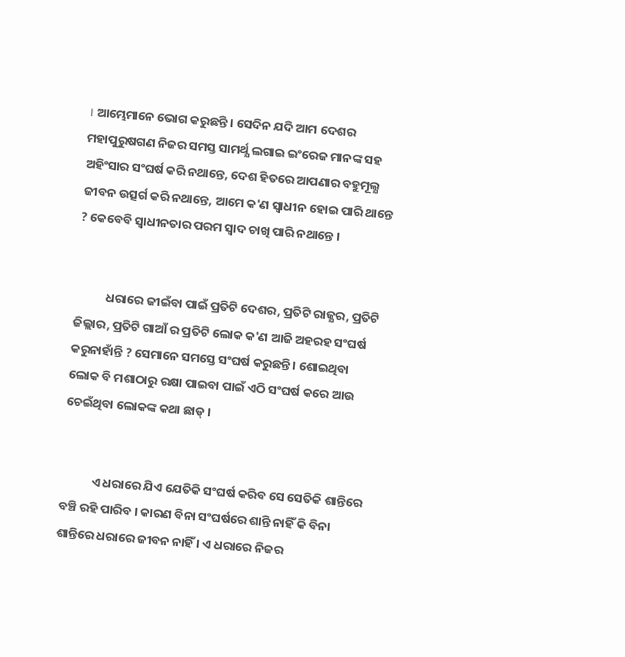। ଆମ୍ଭେମାନେ ଭୋଗ କରୁଛନ୍ତି । ସେଦିନ ଯଦି ଆମ ଦେଶର ମହାପୁରୁଷଗଣ ନିଜର ସମସ୍ତ ସାମର୍ଥ୍ଯ ଲଗାଇ ଇଂରେଜ ମାନଙ୍କ ସହ ଅହିଂସାର ସଂଘର୍ଷ କରି ନଥାନ୍ତେ, ଦେଶ ହିତରେ ଆପଣାର ବହୁମୂଲ୍ଯ ଜୀବନ ଉତ୍ସର୍ଗ କରି ନଥାନ୍ତେ, ଆମେ କ'ଣ ସ୍ବାଧୀନ ହୋଇ ପାରି ଥାନ୍ତେ ? କେବେବି ସ୍ବାଧୀନତାର ପରମ ସ୍ବାଦ ଚାଖି ପାରି ନଥାନ୍ତେ ।


           ଧରାରେ ଜୀଇଁବା ପାଇଁ ପ୍ରତିଟି ଦେଶର, ପ୍ରତିଟି ରାଜ୍ଯର, ପ୍ରତିଟି ଜିଲ୍ଲାର, ପ୍ରତିଟି ଗାଆଁ ର ପ୍ରତିଟି ଲୋକ କ'ଣ ଆଜି ଅହରହ ସଂଘର୍ଷ କରୁନାହାଁନ୍ତି ? ସେମାନେ ସମସ୍ତେ ସଂଘର୍ଷ କରୁଛନ୍ତି । ଶୋଇଥିବା ଲୋକ ବି ମଶାଠାରୁ ରକ୍ଷା ପାଇବା ପାଇଁ ଏଠି ସଂଘର୍ଷ କରେ ଆଉ ଚେଇଁଥିବା ଲୋକଙ୍କ କଥା ଛାଡ୍ ।


           ଏ ଧରାରେ ଯିଏ ଯେତିକି ସଂଘର୍ଷ କରିବ ସେ ସେତିକି ଶାନ୍ତିରେ ବଞ୍ଚି ରହି ପାରିବ । କାରଣ ବିନା ସଂଘର୍ଷରେ ଶାନ୍ତି ନାହିଁ କି ବିନା ଶାନ୍ତିରେ ଧରାରେ ଜୀବନ ନାହିଁ । ଏ ଧରାରେ ନିଜର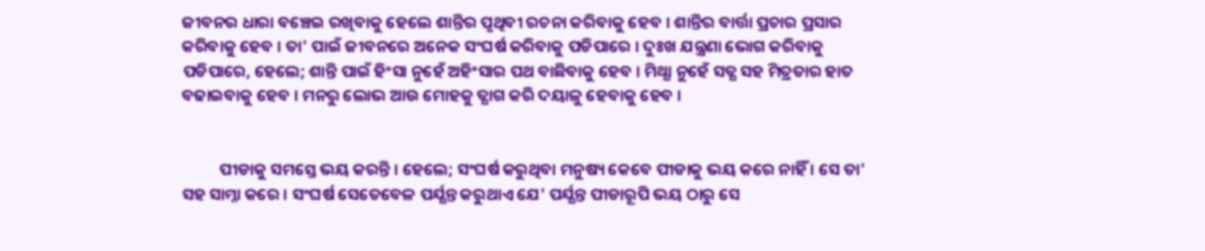ଜୀବନର ଧାରା ବଞ୍ଚେଇ ରଖିବାକୁ ହେଲେ ଶାନ୍ତିର ପୃଥିବୀ ରଚନା କରିବାକୁ ହେବ । ଶାନ୍ତିର ବାର୍ତ୍ତା ପ୍ରଚାର ପ୍ରସାର କରିବାକୁ ହେବ । ତା' ପାଇଁ ଜୀବନରେ ଅନେକ ସଂଘର୍ଷ କରିବାକୁ ପଡିପାରେ । ଦୁଃଖ ଯନ୍ତ୍ରଣା ଭୋଗ କରିବାକୁ ପଡିପାରେ, ହେଲେ; ଶାନ୍ତି ପାଇଁ ହିଂସା ନୁହେଁ ଅହିଂସାର ପଥ ବାଛିବାକୁ ହେବ । ମିଥ୍ଯା ନୁହେଁ ସତ୍ଯ ସହ ମିତ୍ରତାର ହାତ ବଢାଇବାକୁ ହେବ । ମନରୁ ଲୋଭ ଆଉ ମୋହକୁ ତ୍ଯାଗ କରି ଦୟାଳୁ ହେବାକୁ ହେବ ।


          ପୀଡାକୁ ସମସ୍ତେ ଭୟ କରନ୍ତି । ହେଲେ; ସଂଘର୍ଷ କରୁଥିବା ମନୁଷ୍ୟ କେବେ ପୀଡାକୁ ଭୟ କରେ ନାହିଁ । ସେ ତା' ସହ ସାମ୍ନା କରେ । ସଂଘର୍ଷ ସେତେବେଳ ପର୍ଯ୍ଯନ୍ତ କରୁଥାଏ ଯେ' ପର୍ଯ୍ଯନ୍ତ ପୀଡାରୂପି ଭୟ ଠାରୁ ସେ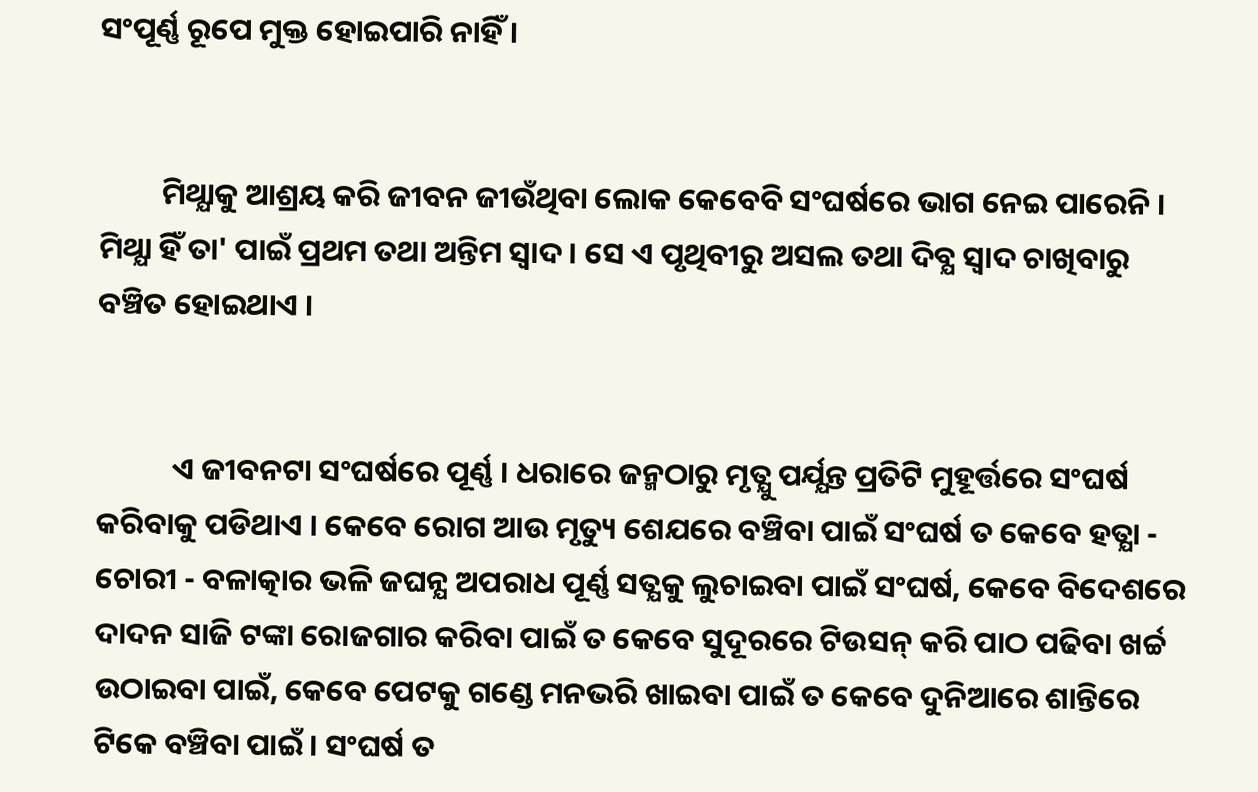ସଂପୂର୍ଣ୍ଣ ରୂପେ ମୁକ୍ତ ହୋଇପାରି ନାହିଁ ।


         ମିଥ୍ଯାକୁ ଆଶ୍ରୟ କରି ଜୀବନ ଜୀଉଁଥିବା ଲୋକ କେବେବି ସଂଘର୍ଷରେ ଭାଗ ନେଇ ପାରେନି । ମିଥ୍ଯା ହିଁ ତା' ପାଇଁ ପ୍ରଥମ ତଥା ଅନ୍ତିମ ସ୍ବାଦ । ସେ ଏ ପୃଥିବୀରୁ ଅସଲ ତଥା ଦିବ୍ଯ ସ୍ବାଦ ଚାଖିବାରୁ ବଞ୍ଚିତ ହୋଇଥାଏ ।


           ଏ ଜୀବନଟା ସଂଘର୍ଷରେ ପୂର୍ଣ୍ଣ । ଧରାରେ ଜନ୍ମଠାରୁ ମୃତ୍ଯୁ ପର୍ଯ୍ଯନ୍ତ ପ୍ରତିଟି ମୁହୂର୍ତ୍ତରେ ସଂଘର୍ଷ କରିବାକୁ ପଡିଥାଏ । କେବେ ରୋଗ ଆଉ ମୃତ୍ୟୁ ଶେଯରେ ବଞ୍ଚିବା ପାଇଁ ସଂଘର୍ଷ ତ କେବେ ହତ୍ଯା - ଚୋରୀ - ବଳାତ୍କାର ଭଳି ଜଘନ୍ଯ ଅପରାଧ ପୂର୍ଣ୍ଣ ସତ୍ଯକୁ ଲୁଚାଇବା ପାଇଁ ସଂଘର୍ଷ, କେବେ ବିଦେଶରେ ଦାଦନ ସାଜି ଟଙ୍କା ରୋଜଗାର କରିବା ପାଇଁ ତ କେବେ ସୁଦୂରରେ ଟିଉସନ୍ କରି ପାଠ ପଢିବା ଖର୍ଚ୍ଚ ଉଠାଇବା ପାଇଁ, କେବେ ପେଟକୁ ଗଣ୍ଡେ ମନଭରି ଖାଇବା ପାଇଁ ତ କେବେ ଦୁନିଆରେ ଶାନ୍ତିରେ ଟିକେ ବଞ୍ଚିବା ପାଇଁ । ସଂଘର୍ଷ ତ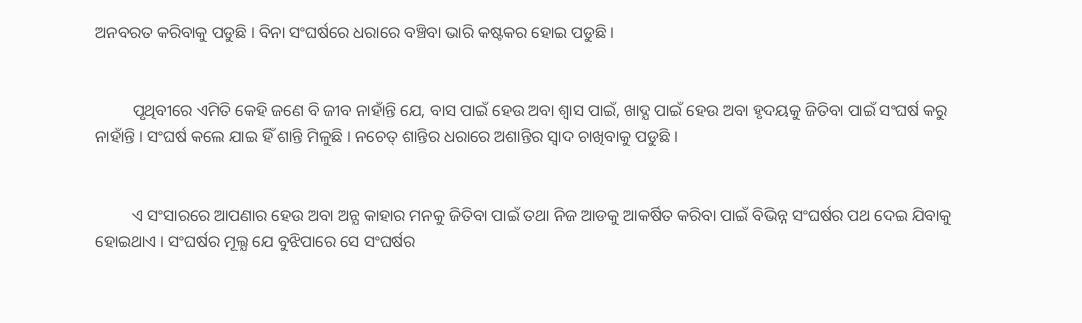ଅନବରତ କରିବାକୁ ପଡୁଛି । ବିନା ସଂଘର୍ଷରେ ଧରାରେ ବଞ୍ଚିବା ଭାରି କଷ୍ଟକର ହୋଇ ପଡୁଛି ।


         ପୃଥିବୀରେ ଏମିତି କେହି ଜଣେ ବି ଜୀବ ନାହାଁନ୍ତି ଯେ, ବାସ ପାଇଁ ହେଉ ଅବା ଶ୍ବାସ ପାଇଁ, ଖାଦ୍ଯ ପାଇଁ ହେଉ ଅବା ହୃଦୟକୁ ଜିତିବା ପାଇଁ ସଂଘର୍ଷ କରୁ ନାହାଁନ୍ତି । ସଂଘର୍ଷ କଲେ ଯାଇ ହିଁ ଶାନ୍ତି ମିଳୁଛି । ନଚେତ୍ ଶାନ୍ତିର ଧରାରେ ଅଶାନ୍ତିର ସ୍ବାଦ ଚାଖିବାକୁ ପଡୁଛି ।


         ଏ ସଂସାରରେ ଆପଣାର ହେଉ ଅବା ଅନ୍ଯ କାହାର ମନକୁ ଜିତିବା ପାଇଁ ତଥା ନିଜ ଆଡକୁ ଆକର୍ଷିତ କରିବା ପାଇଁ ବିଭିନ୍ନ ସଂଘର୍ଷର ପଥ ଦେଇ ଯିବାକୁ ହୋଇଥାଏ । ସଂଘର୍ଷର ମୂଲ୍ଯ ଯେ ବୁଝିପାରେ ସେ ସଂଘର୍ଷର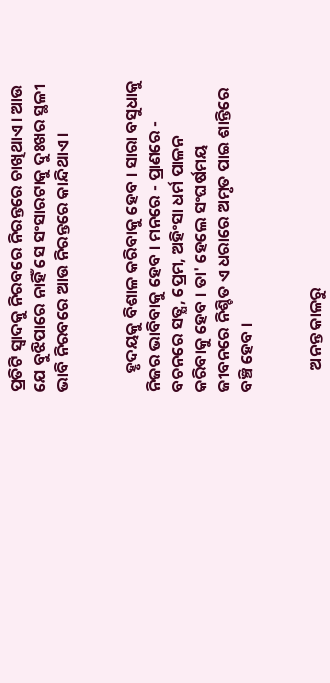ପ୍ରତିଟି ସ୍ବାଦକୁ ନିରବରେ ନିରନ୍ତରେ ଚାଖିଥାଏ । ଆଉ ଯେ ବୁଝିପାରେ ନାହିଁ ସେ ସଂସାରଟାକୁ ଦୁଃଖର ସ୍ଥଳୀ ଭାବି ନିରବରେ ଆଉ ନିରନ୍ତରେ କାନ୍ଦିଥାଏ ।


     ହୃଦୟକୁ ବିଶାଳ କରିବାକୁ ହେବ । ସାରା ବସୁଧାକୁ ନିଜର ଭାବିବାକୁ ହେବ । ମନରେ - ପ୍ରାଣରେ - ବଚନରେ ସତ୍ଯ, ପ୍ରେମ, ଅହିଂସା ଧର୍ମ ପାଳନ କରିବାକୁ ହେବ । ତା' ହେଲେ ସଂଘର୍ଷମୟ ଜୀବନରେ ନିଶ୍ଚିତ ଏ ଧରାରେ ଅମୃତ ପାଇ ଶାନ୍ତିରେ ବଞ୍ଚି ହେବ ।


      ଅନନ୍ତ କାଳରୁ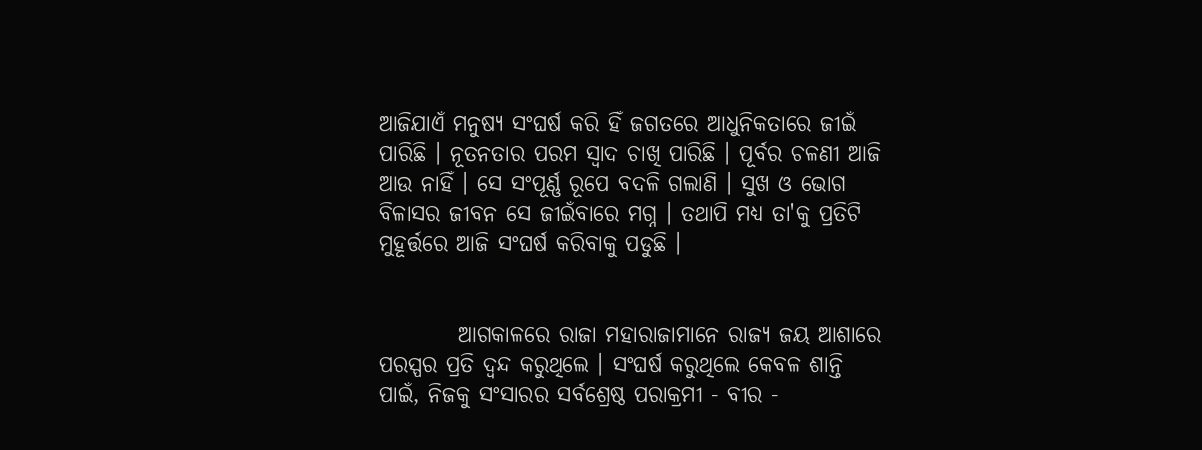ଆଜିଯାଏଁ ମନୁଷ୍ୟ ସଂଘର୍ଷ କରି ହିଁ ଜଗତରେ ଆଧୁନିକତାରେ ଜୀଇଁ ପାରିଛି । ନୂତନତାର ପରମ ସ୍ବାଦ ଚାଖି ପାରିଛି । ପୂର୍ବର ଚଳଣୀ ଆଜି ଆଉ ନାହିଁ । ସେ ସଂପୂର୍ଣ୍ଣ ରୂପେ ବଦଳି ଗଲାଣି । ସୁଖ ଓ ଭୋଗ ବିଳାସର ଜୀବନ ସେ ଜୀଇଁବାରେ ମଗ୍ନ । ତଥାପି ମଧ୍ୟ ତା'କୁ ପ୍ରତିଟି ମୁହୂର୍ତ୍ତରେ ଆଜି ସଂଘର୍ଷ କରିବାକୁ ପଡୁଛି ।


         ଆଗକାଳରେ ରାଜା ମହାରାଜାମାନେ ରାଜ୍ଯ ଜୟ ଆଶାରେ ପରସ୍ପର ପ୍ରତି ଦ୍ବନ୍ଦ କରୁଥିଲେ । ସଂଘର୍ଷ କରୁଥିଲେ କେବଳ ଶାନ୍ତି ପାଇଁ, ନିଜକୁ ସଂସାରର ସର୍ବଶ୍ରେଷ୍ଠ ପରାକ୍ରମୀ - ବୀର -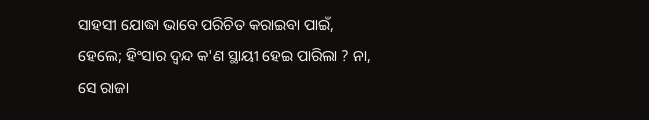ସାହସୀ ଯୋଦ୍ଧା ଭାବେ ପରିଚିତ କରାଇବା ପାଇଁ, ହେଲେ; ହିଂସାର ଦ୍ବନ୍ଦ କ'ଣ ସ୍ଥାୟୀ ହେଇ ପାରିଲା ? ନା, ସେ ରାଜା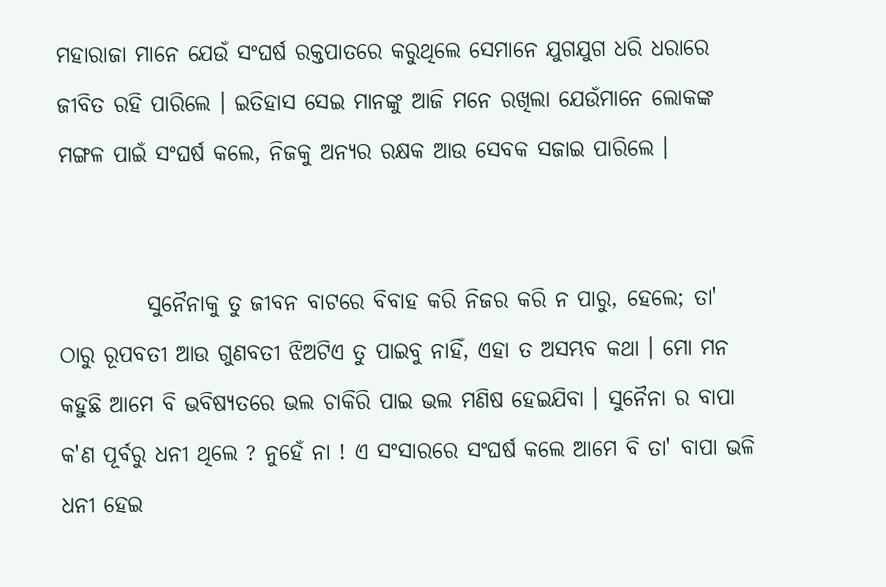ମହାରାଜା ମାନେ ଯେଉଁ ସଂଘର୍ଷ ରକ୍ତପାତରେ କରୁଥିଲେ ସେମାନେ ଯୁଗଯୁଗ ଧରି ଧରାରେ ଜୀବିତ ରହି ପାରିଲେ । ଇତିହାସ ସେଇ ମାନଙ୍କୁ ଆଜି ମନେ ରଖିଲା ଯେଉଁମାନେ ଲୋକଙ୍କ ମଙ୍ଗଳ ପାଇଁ ସଂଘର୍ଷ କଲେ, ନିଜକୁ ଅନ୍ଯର ରକ୍ଷକ ଆଉ ସେବକ ସଜାଇ ପାରିଲେ ।


          ସୁନୈନାକୁ ତୁ ଜୀବନ ବାଟରେ ବିବାହ କରି ନିଜର କରି ନ ପାରୁ, ହେଲେ; ତା' ଠାରୁ ରୂପବତୀ ଆଉ ଗୁଣବତୀ ଝିଅଟିଏ ତୁ ପାଇବୁ ନାହିଁ, ଏହା ତ ଅସମ୍ଭବ କଥା । ମୋ ମନ କହୁଛି ଆମେ ବି ଭବିଷ୍ୟତରେ ଭଲ ଚାକିରି ପାଇ ଭଲ ମଣିଷ ହେଇଯିବା । ସୁନୈନା ର ବାପା କ'ଣ ପୂର୍ବରୁ ଧନୀ ଥିଲେ ? ନୁହେଁ ନା ! ଏ ସଂସାରରେ ସଂଘର୍ଷ କଲେ ଆମେ ବି ତା' ବାପା ଭଳି ଧନୀ ହେଇ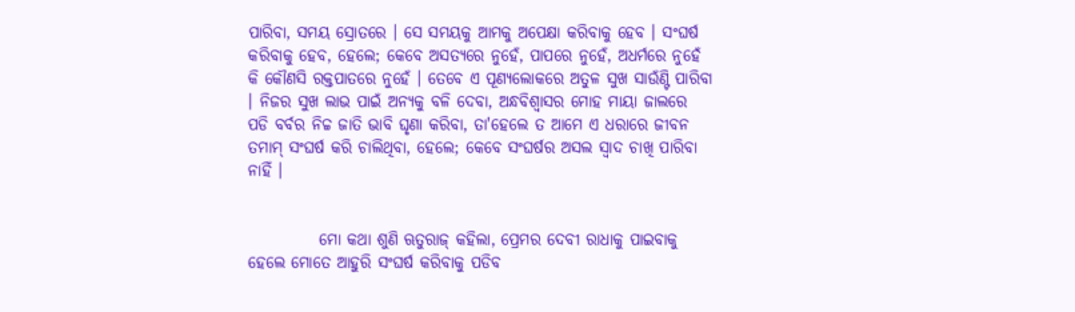ପାରିବା, ସମୟ ସ୍ରୋତରେ । ସେ ସମୟକୁ ଆମକୁ ଅପେକ୍ଷା କରିବାକୁ ହେବ । ସଂଘର୍ଷ କରିବାକୁ ହେବ, ହେଲେ; କେବେ ଅସତ୍ଯରେ ନୁହେଁ, ପାପରେ ନୁହେଁ, ଅଧର୍ମରେ ନୁହେଁ କି କୌଣସି ରକ୍ତପାତରେ ନୁହେଁ । ତେବେ ଏ ପୂଣ୍ଯଲୋକରେ ଅତୁଳ ସୁଖ ସାଉଁଣ୍ଟି ପାରିବା । ନିଜର ସୁଖ ଲାଭ ପାଇଁ ଅନ୍ଯକୁ ବଳି ଦେବା, ଅନ୍ଧବିଶ୍ବାସର ମୋହ ମାୟା ଜାଲରେ ପଡି ବର୍ବର ନିଚ୍ଚ ଜାତି ଭାବି ଘୃଣା କରିବା, ତା'ହେଲେ ତ ଆମେ ଏ ଧରାରେ ଜୀବନ ତମାମ୍ ସଂଘର୍ଷ କରି ଚାଲିଥିବା, ହେଲେ; କେବେ ସଂଘର୍ଷର ଅସଲ ସ୍ବାଦ ଚାଖି ପାରିବା ନାହିଁ ।


           ମୋ କଥା ଶୁଣି ଋତୁରାଜ୍ କହିଲା, ପ୍ରେମର ଦେବୀ ରାଧାକୁ ପାଇବାକୁ ହେଲେ ମୋତେ ଆହୁରି ସଂଘର୍ଷ କରିବାକୁ ପଡିବ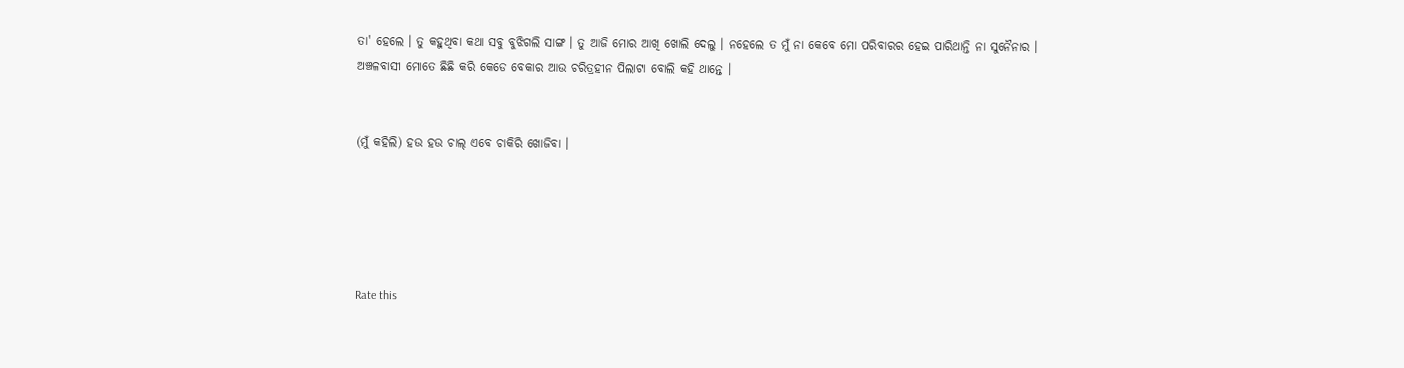ତା' ହେଲେ । ତୁ କହୁଥିବା କଥା ସବୁ ବୁଝିଗଲି ସାଙ୍ଗ । ତୁ ଆଜି ମୋର ଆଖି ଖୋଲି ଦେଲୁ । ନହେଲେ ତ ମୁଁ ନା କେବେ ମୋ ପରିବାରର ହେଇ ପାରିଥାନ୍ତି ନା ସୁନୈନାର । ଅଞ୍ଚଳବାସୀ ମୋତେ ଛିଛି କରି କେଡେ ବେକାର ଆଉ ଚରିତ୍ରହୀନ ପିଲାଟା ବୋଲି କହି ଥାନ୍ତେ ।


(ମୁଁ କହିଲି) ହଉ ହଉ ଚାଲ୍ ଏବେ ଚାକିରି ଖୋଜିବା ।





Rate this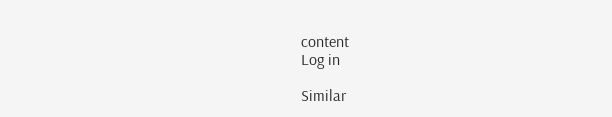content
Log in

Similar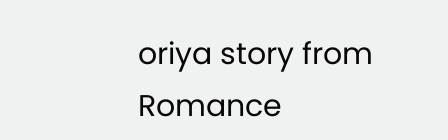oriya story from Romance